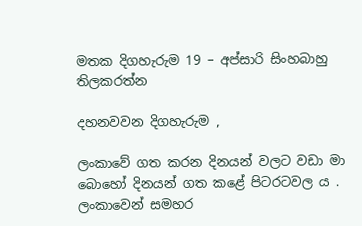මතක දිගහැරුම 19 – අප්සාරි සිංහබාහු තිලකරත්න

දහනවවන දිගහැරුම ,

ලංකාවේ ගත කරන දිනයන් වලට වඩා මා බොහෝ දිනයන් ගත කළේ පිටරටවල ය . ලංකාවෙන් සමහර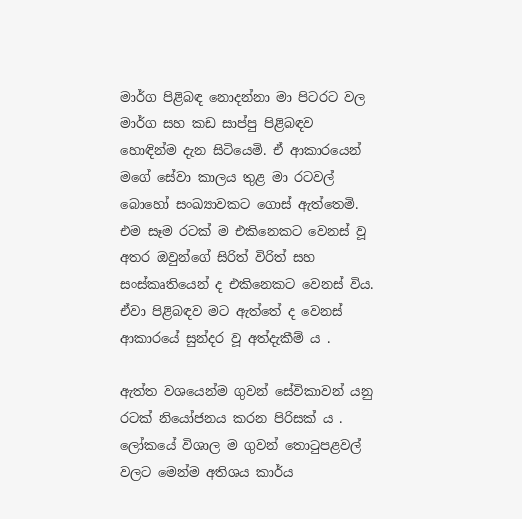මාර්ග පිළිබඳ නොදන්නා මා පිටරට වල මාර්ග සහ කඩ සාප්පු පිළිබඳව හොඳින්ම දැන සිටියෙමි. ඒ ආකාරයෙන් මගේ සේවා කාලය තුළ මා රටවල් බොහෝ සංඛ්‍යාවකට ගොස් ඇත්තෙමි. එම සෑම රටක් ම එකිනෙකට වෙනස් වූ අතර ඔවුන්ගේ සිරිත් විරිත් සහ සංස්කෘතියෙන් ද එකිනෙකට වෙනස් විය. ඒවා පිළිබඳව මට ඇත්තේ ද වෙනස් ආකාරයේ සුන්දර වූ අත්දැකීම් ය .

ඇත්ත වශයෙන්ම ගුවන් සේවිකාවන් යනු රටක් නියෝජනය කරන පිරිසක් ය . ලෝකයේ විශාල ම ගුවන් තොටුපළවල් වලට මෙන්ම අතිශය කාර්ය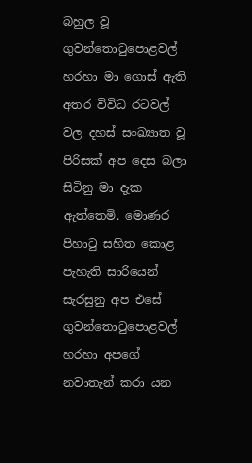බහුල වූ ගුවන්තොටුපොළවල් හරහා මා ගොස් ඇති අතර විවිධ රටවල් වල දහස් සංඛ්‍යාත වූ පිරිසක් අප දෙස බලා සිටිනු මා දැක ඇත්තෙමි. මොණර පිහාටු සහිත කොළ පැහැති සාරියෙන් සැරසුනු අප එසේ ගුවන්තොටුපොළවල් හරහා අපගේ නවාතැන් කරා යන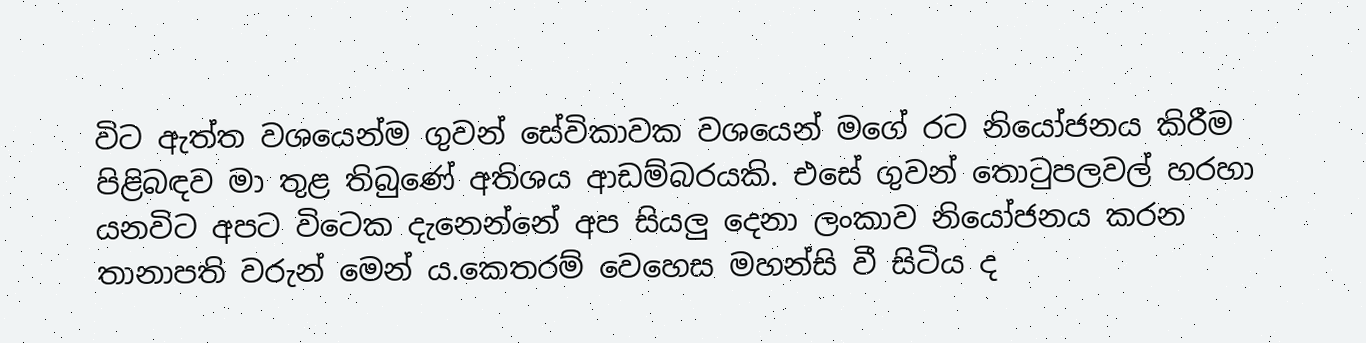විට ඇත්ත වශයෙන්ම ගුවන් සේවිකාවක වශයෙන් මගේ රට නියෝජනය කිරීම පිළිබඳව මා තුළ තිබුණේ අතිශය ආඩම්බරයකි. එසේ ගුවන් තොටුපලවල් හරහා යනවිට අපට විටෙක දැනෙන්නේ අප සියලු දෙනා ලංකාව නියෝජනය කරන තානාපති වරුන් මෙන් ය.කෙතරම් වෙහෙස මහන්සි වී සිටිය ද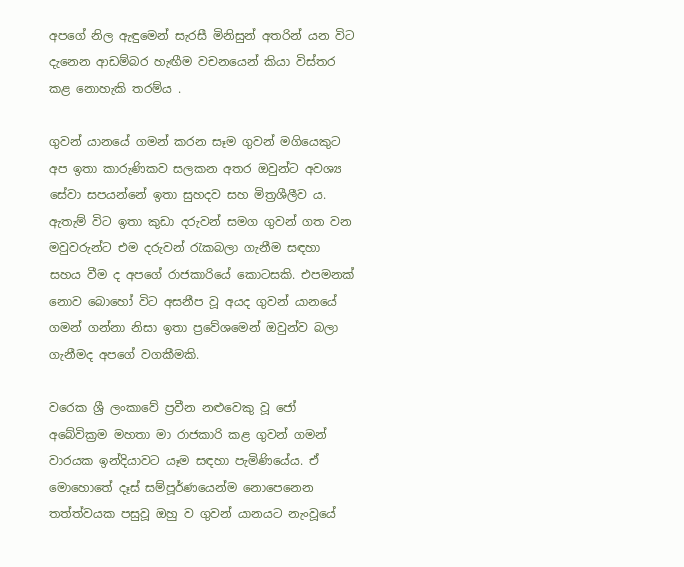අපගේ නිල ඇඳුමෙන් සැරසී මිනිසුන් අතරින් යන විට දැනෙන ආඩම්බර හැඟීම වචනයෙන් කියා විස්තර කළ නොහැකි තරම්ය .

ගුවන් යානයේ ගමන් කරන සෑම ගුවන් මගියෙකුට අප ඉතා කාරුණිකව සලකන අතර ඔවුන්ට අවශ්‍ය සේවා සපයන්නේ ඉතා සුහදව සහ මිත්‍රශීලීව ය. ඇතැම් විට ඉතා කුඩා දරුවන් සමග ගුවන් ගත වන මවුවරුන්ට එම දරුවන් රැකබලා ගැනීම සඳහා සහය වීම ද අපගේ රාජකාරියේ කොටසකි. එපමනක් නොව බොහෝ විට අසනීප වූ අයද ගුවන් යානයේ ගමන් ගන්නා නිසා ඉතා ප්‍රවේශමෙන් ඔවුන්ව බලා ගැනීමද අපගේ වගකීමකි.

වරෙක ශ්‍රී ලංකාවේ ප්‍රවීන නළුවෙකු වූ ජෝ අබේවික්‍රම මහතා මා රාජකාරි කළ ගුවන් ගමන් වාරයක ඉන්දියාවට යෑම සඳහා පැමිණියේය. ඒ මොහොතේ දෑස් සම්පූර්ණයෙන්ම නොපෙනෙන තත්ත්වයක පසුවූ ඔහු ව ගුවන් යානයට නැංවූයේ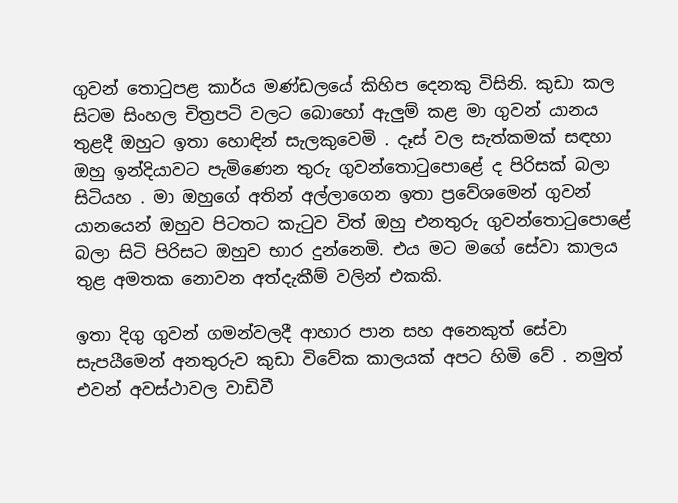ගුවන් තොටුපළ කාර්ය මණ්ඩලයේ කිහිප දෙනකු විසිනි. කුඩා කල සිටම සිංහල චිත්‍රපටි වලට බොහෝ ඇලුම් කළ මා ගුවන් යානය තුළදී ඔහුට ඉතා හොඳින් සැලකුවෙමි . දෑස් වල සැත්කමක් සඳහා ඔහු ඉන්දියාවට පැමිණෙන තුරු ගුවන්තොටුපොළේ ද පිරිසක් බලා සිටියහ . මා ඔහුගේ අතින් අල්ලාගෙන ඉතා ප්‍රවේශමෙන් ගුවන් යානයෙන් ඔහුව පිටතට කැටුව විත් ඔහු එනතුරු ගුවන්තොටුපොළේ බලා සිටි පිරිසට ඔහුව භාර දුන්නෙමි. එය මට මගේ සේවා කාලය තුළ අමතක නොවන අත්දැකීම් වලින් එකකි.

ඉතා දිගු ගුවන් ගමන්වලදී ආහාර පාන සහ අනෙකුත් සේවා සැපයීමෙන් අනතුරුව කුඩා විවේක කාලයක් අපට හිමි වේ . නමුත් එවන් අවස්ථාවල වාඩිවී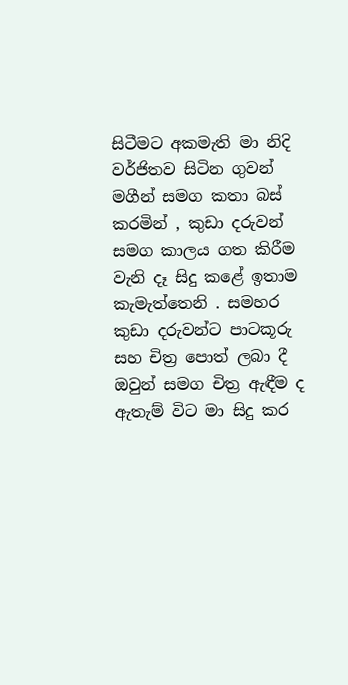සිටීමට අකමැති මා නිදි වර්ජිතව සිටින ගුවන් මගීන් සමග කතා බස් කරමින් , කුඩා දරුවන් සමග කාලය ගත කිරීම වැනි දෑ සිදු කළේ ඉතාම කැමැත්තෙනි . සමහර කුඩා දරුවන්ට පාටකූරු සහ චිත්‍ර පොත් ලබා දී ඔවුන් සමග චිත්‍ර ඇඳීම ද ඇතැම් විට මා සිදු කර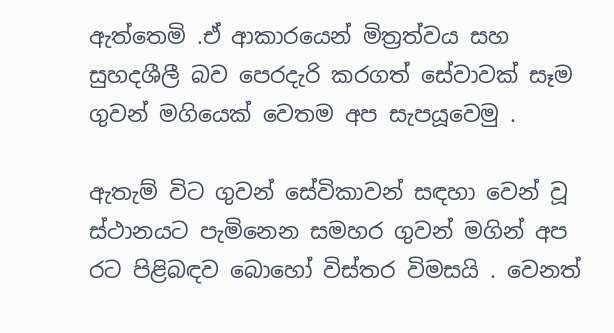ඇත්තෙමි .ඒ ආකාරයෙන් මිත්‍රත්වය සහ සුහදශීලී බව පෙරදැරි කරගත් සේවාවක් සෑම ගුවන් මගියෙක් වෙතම අප සැපයූවෙමු .

ඇතැම් විට ගුවන් සේවිකාවන් සඳහා වෙන් වූ ස්ථානයට පැමිනෙන සමහර ගුවන් මගින් අප රට පිළිබඳව බොහෝ විස්තර විමසයි . වෙනත්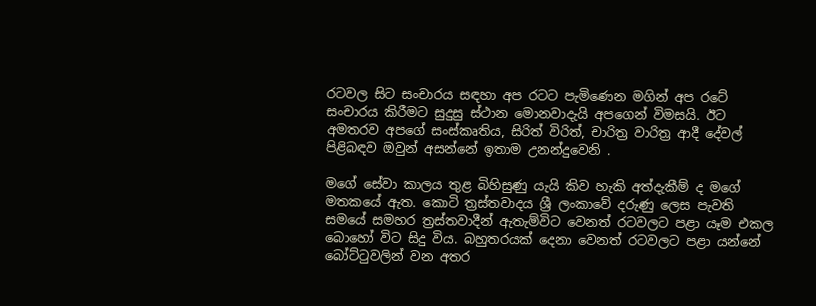රටවල සිට සංචාරය සඳහා අප රටට පැමිණෙන මගින් අප රටේ සංචාරය කිරීමට සුදුසු ස්ථාන මොනවාදැයි අපගෙන් විමසයි. ඊට අමතරව අපගේ සංස්කෘතිය, සිරිත් විරිත්, චාරිත්‍ර වාරිත්‍ර ආදී දේවල් පිළිබඳව ඔවුන් අසන්නේ ඉතාම උනන්දුවෙනි .

මගේ සේවා කාලය තුළ බිහිසුණු යැයි කිව හැකි අත්දැකීම් ද මගේ මතකයේ ඇත. කොටි ත්‍රස්තවාදය ශ්‍රී ලංකාවේ දරුණු ලෙස පැවති සමයේ සමහර ත්‍රස්තවාදීන් ඇතැම්විට වෙනත් රටවලට පළා යෑම එකල බොහෝ විට සිදු විය. බහුතරයක් දෙනා වෙනත් රටවලට පළා යන්නේ බෝට්ටුවලින් වන අතර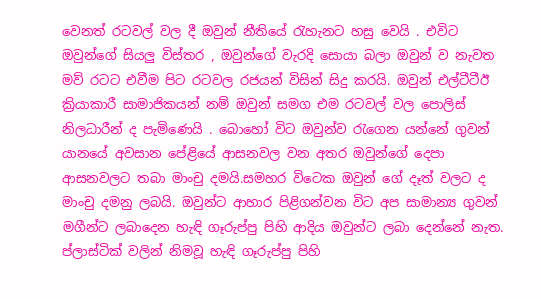වෙනත් රටවල් වල දී ඔවුන් නීතියේ රැහැනට හසු වෙයි . එවිට ඔවුන්ගේ සියලු විස්තර , ඔවුන්ගේ වැරදි සොයා බලා ඔවුන් ව නැවත මව් රටට එවීම පිට රටවල රජයන් විසින් සිදු කරයි. ඔවුන් එල්ටීටීඊ ක්‍රියාකාරී සාමාජිකයන් නම් ඔවුන් සමග එම රටවල් වල පොලිස් නිලධාරීන් ද පැමිණෙයි . බොහෝ විට ඔවුන්ව රැගෙන යන්නේ ගුවන් යානයේ අවසාන පේළියේ ආසනවල වන අතර ඔවුන්ගේ දෙපා ආසනවලට තබා මාංචු දමයි.සමහර විටෙක ඔවුන් ගේ දෑත් වලට ද මාංචු දමනු ලබයි. ඔවුන්ට ආහාර පිළිගන්වන විට අප සාමාන්‍ය ගුවන් මගීන්ට ලබාදෙන හැඳි ගෑරුප්පු පිහි ආදිය ඔවුන්ට ලබා දෙන්නේ නැත. ප්ලාස්ටික් වලින් නිමවූ හැඳි ගෑරුප්පු පිහි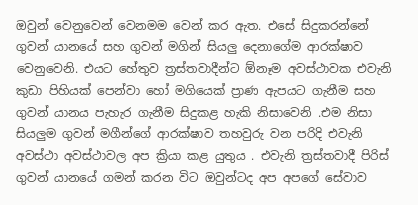ඔවුන් වෙනුවෙන් වෙනමම වෙන් කර ඇත. එසේ සිදුකරන්නේ ගුවන් යානයේ සහ ගුවන් මගින් සියලු දෙනාගේම ආරක්ෂාව වෙනුවෙනි. එයට හේතුව ත්‍රස්තවාදීන්ට ඕනෑම අවස්ථාවක එවැනි කුඩා පිහියක් පෙන්වා හෝ මගියෙක් ප්‍රාණ ඇපයට ගැනීම සහ ගුවන් යානය පැහැර ගැනීම සිදුකළ හැකි නිසාවෙනි .එම නිසා සියලුම ගුවන් මගීන්ගේ ආරක්ෂාව තහවුරු වන පරිදි එවැනි අවස්ථා අවස්ථාවල අප ක්‍රියා කළ යුතුය . එවැනි ත්‍රස්තවාදී පිරිස් ගුවන් යානයේ ගමන් කරන විට ඔවුන්ටද අප අපගේ සේවාව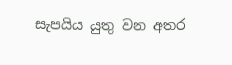සැපයිය යුතු වන අතර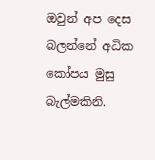ඔවුන් අප දෙස බලන්නේ අධික කෝපය මුසු බැල්මකිනි.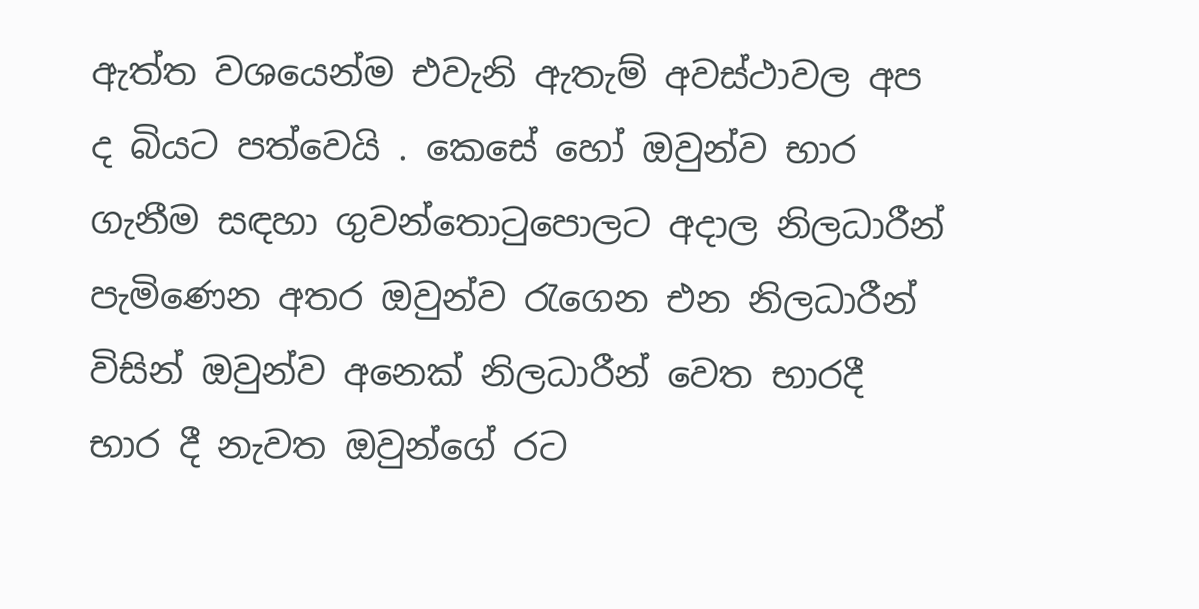ඇත්ත වශයෙන්ම එවැනි ඇතැම් අවස්ථාවල අප ද බියට පත්වෙයි . කෙසේ හෝ ඔවුන්ව භාර ගැනීම සඳහා ගුවන්තොටුපොලට අදාල නිලධාරීන් පැමිණෙන අතර ඔවුන්ව රැගෙන එන නිලධාරීන් විසින් ඔවුන්ව අනෙක් නිලධාරීන් වෙත භාරදී භාර දී නැවත ඔවුන්ගේ රට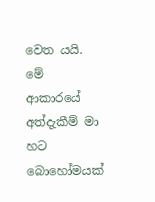වෙත යයි. මේ ආකාරයේ අත්දැකීම් මා හට බොහෝමයක්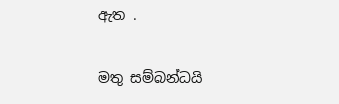ඇත .

මතු සම්බන්ධයි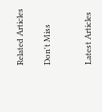Related Articles

Don't Miss


Latest Articles